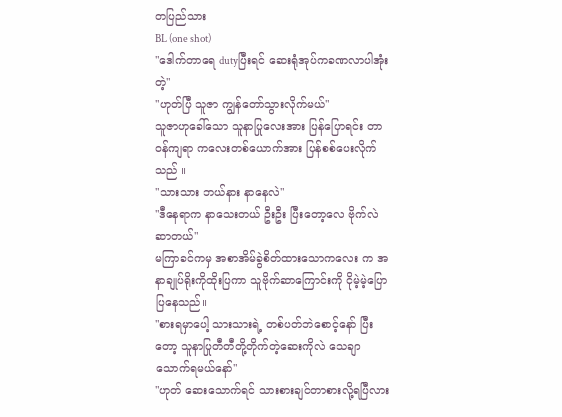တပြည်သား
BL (one shot)
"ဒေါက်တာရေ dutyပြီးရင် ဆေးရုံအုပ်ကခဏလာပါအုံးတဲ့"
"ဟုတ်ပြီ သူဇာ ကျွန်တော်သွားလိုက်မယ်"
သူဇာဟုခေါ်သော သူနာပြုလေးအား ပြန်ပြောရင်း တာဝန်ကျရာ ကလေးတစ်ယောက်အား ပြန်စစ်ပေးလိုက်သည် ။
"သားသား ဘယ်နား နာနေလဲ"
"ဒီနေရာက နာသေးတယ် ဦးဦး ပြီးတော့လေ ဗိုက်လဲဆာတယ်"
မကြာခင်ကမှ အစာအိမ်ခွဲစိတ်ထားသောကလေး က အနာချုပ်ရိုးကိုထိုးပြကာ သူဗိုက်ဆာကြောင်းကို ငိုမဲ့မဲ့ပြောပြနေသည်။
"စားရမှာပေါ့ သားသားရဲ့ တစ်ပတ်ဘဲစောင့်နော် ပြီးတော့ သူနာပြုတီတီတို့တိုက်တဲ့ဆေးကိုလဲ သေချာသောက်ရမယ်နော်"
"ဟုတ် ဆေးသောက်ရင် သားစားချင်တာစားလို့ရပြီလား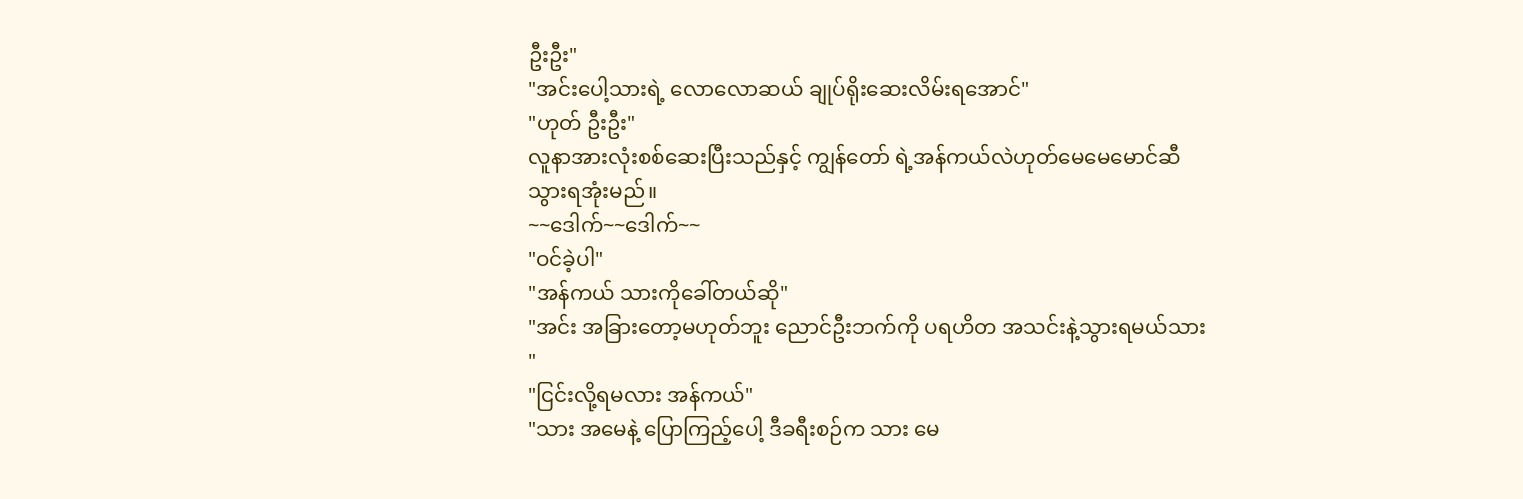ဦးဦး"
"အင်းပေါ့သားရဲ့ လောလောဆယ် ချုပ်ရိုးဆေးလိမ်းရအောင်"
"ဟုတ် ဦးဦး"
လူနာအားလုံးစစ်ဆေးပြီးသည်နှင့် ကျွန်တော် ရဲ့အန်ကယ်လဲဟုတ်မေမေမောင်ဆီသွားရအုံးမည်။
~~ဒေါက်~~ဒေါက်~~
"ဝင်ခဲ့ပါ"
"အန်ကယ် သားကိုခေါ်တယ်ဆို"
"အင်း အခြားတော့မဟုတ်ဘူး ညောင်ဦးဘက်ကို ပရဟိတ အသင်းနဲ့သွားရမယ်သား "
"ငြင်းလို့ရမလား အန်ကယ်"
"သား အမေနဲ့ ပြောကြည့်ပေါ့ ဒီခရီးစဉ်က သား မေ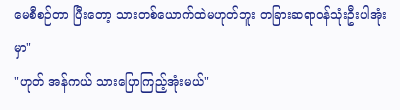မေစီစဉ်တာ ပြီးတော့ သားတစ်ယောက်ထဲမဟုတ်ဘူး တခြားဆရာဝန်သုံးဦးပါအုံးမှာ"
"ဟုတ် အန်ကယ် သားပြောကြည့်အုံးမယ်"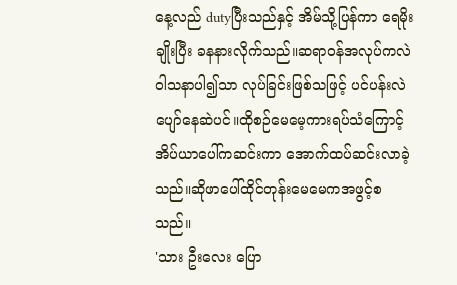နေ့လည် dutyပြီးသည်နှင့် အိမ်သို့ပြန်ကာ ရေမိုးချိုးပြီး ခနနားလိုက်သည်။ဆရာဝန်အလုပ်ကလဲ ဝါသနာပါ၍သာ လုပ်ခြင်းဖြစ်သဖြင့် ပင်ပန်းလဲပျော်နေဆဲပင်။ထိုစဉ်မေမေ့ကားရပ်သံကြောင့် အိပ်ယာပေါ်ကဆင်းကာ အောက်ထပ်ဆင်းလာခဲ့သည်။ဆိုဖာပေါ်ထိုင်တုန်းမေမေကအဖွင့်စသည်။
'သား ဦးလေး ပြော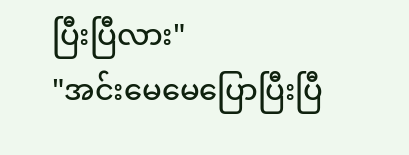ပြီးပြီလား"
"အင်းမေမေပြောပြီးပြီ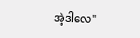အဲ့ဒါလေ"